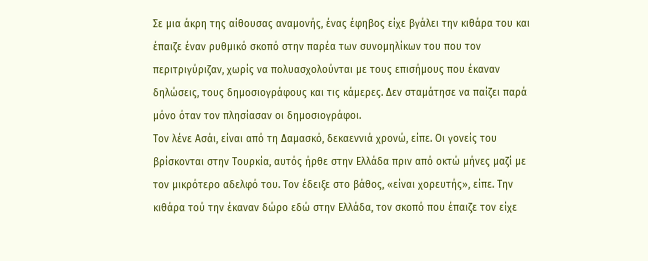Σε μια άκρη της αίθουσας αναμονής, ένας έφηβος είχε βγάλει την κιθάρα του και έπαιζε έναν ρυθμικό σκοπό στην παρέα των συνομηλίκων του που τον περιτριγύριζαν, χωρίς να πολυασχολούνται με τους επισήμους που έκαναν δηλώσεις, τους δημοσιογράφους και τις κάμερες. Δεν σταμάτησε να παίζει παρά μόνο όταν τον πλησίασαν οι δημοσιογράφοι.
Τον λένε Ασάι, είναι από τη Δαμασκό, δεκαεννιά χρονώ, είπε. Οι γονείς του βρίσκονται στην Τουρκία, αυτός ήρθε στην Ελλάδα πριν από οκτώ μήνες μαζί με τον μικρότερο αδελφό του. Τον έδειξε στο βάθος, «είναι χορευτής», είπε. Την κιθάρα τού την έκαναν δώρο εδώ στην Ελλάδα, τον σκοπό που έπαιζε τον είχε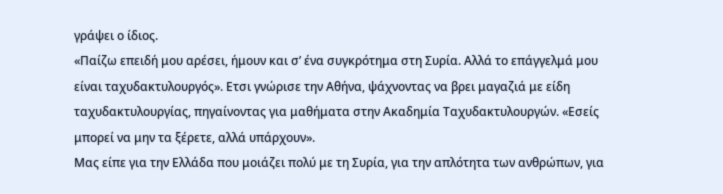γράψει ο ίδιος.
«Παίζω επειδή μου αρέσει, ήμουν και σ’ ένα συγκρότημα στη Συρία. Αλλά το επάγγελμά μου είναι ταχυδακτυλουργός». Ετσι γνώρισε την Αθήνα, ψάχνοντας να βρει μαγαζιά με είδη ταχυδακτυλουργίας, πηγαίνοντας για μαθήματα στην Ακαδημία Ταχυδακτυλουργών. «Εσείς μπορεί να μην τα ξέρετε, αλλά υπάρχουν».
Μας είπε για την Ελλάδα που μοιάζει πολύ με τη Συρία, για την απλότητα των ανθρώπων, για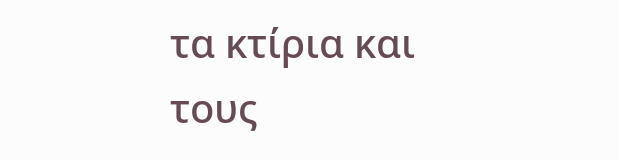τα κτίρια και τους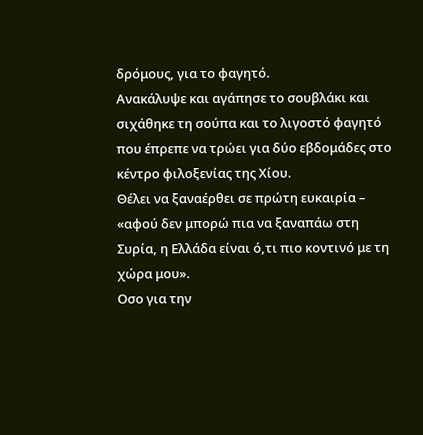δρόμους, για το φαγητό.
Ανακάλυψε και αγάπησε το σουβλάκι και σιχάθηκε τη σούπα και το λιγοστό φαγητό που έπρεπε να τρώει για δύο εβδομάδες στο κέντρο φιλοξενίας της Χίου.
Θέλει να ξαναέρθει σε πρώτη ευκαιρία – «αφού δεν μπορώ πια να ξαναπάω στη Συρία, η Ελλάδα είναι ό,τι πιο κοντινό με τη χώρα μου».
Οσο για την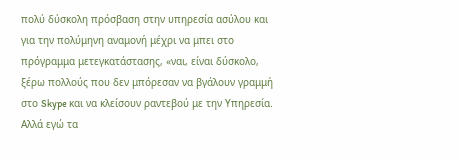πολύ δύσκολη πρόσβαση στην υπηρεσία ασύλου και για την πολύμηνη αναμονή μέχρι να μπει στο πρόγραμμα μετεγκατάστασης, «ναι, είναι δύσκολο, ξέρω πολλούς που δεν μπόρεσαν να βγάλουν γραμμή στο Skype και να κλείσουν ραντεβού με την Υπηρεσία. Αλλά εγώ τα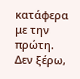κατάφερα με την πρώτη. Δεν ξέρω,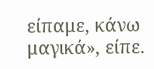είπαμε, κάνω μαγικά», είπε.